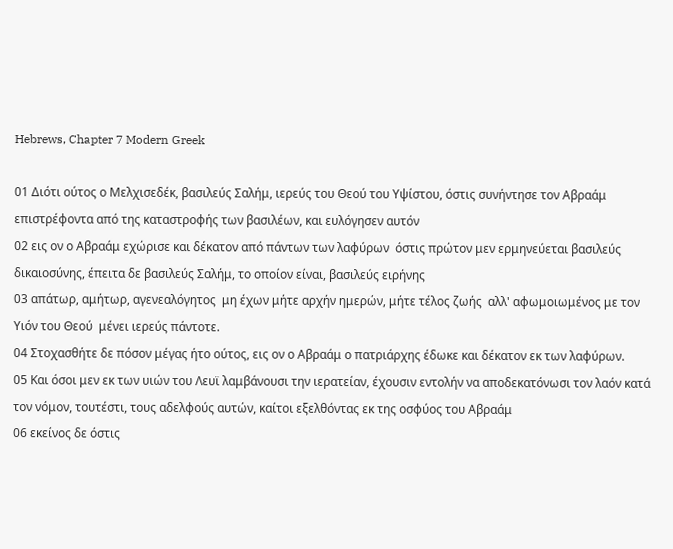Hebrews, Chapter 7 Modern Greek

01 Διότι ούτος ο Μελχισεδέκ, βασιλεύς Σαλήμ, ιερεύς του Θεού του Υψίστου, όστις συνήντησε τον Αβραάμ επιστρέφοντα από της καταστροφής των βασιλέων, και ευλόγησεν αυτόν
02 εις ον ο Αβραάμ εχώρισε και δέκατον από πάντων των λαφύρων  όστις πρώτον μεν ερμηνεύεται βασιλεύς δικαιοσύνης, έπειτα δε βασιλεύς Σαλήμ, το οποίον είναι, βασιλεύς ειρήνης
03 απάτωρ, αμήτωρ, αγενεαλόγητος  μη έχων μήτε αρχήν ημερών, μήτε τέλος ζωής  αλλ' αφωμοιωμένος με τον Υιόν του Θεού  μένει ιερεύς πάντοτε.
04 Στοχασθήτε δε πόσον μέγας ήτο ούτος, εις ον ο Αβραάμ ο πατριάρχης έδωκε και δέκατον εκ των λαφύρων.
05 Και όσοι μεν εκ των υιών του Λευϊ λαμβάνουσι την ιερατείαν, έχουσιν εντολήν να αποδεκατόνωσι τον λαόν κατά τον νόμον, τουτέστι, τους αδελφούς αυτών, καίτοι εξελθόντας εκ της οσφύος του Αβραάμ
06 εκείνος δε όστις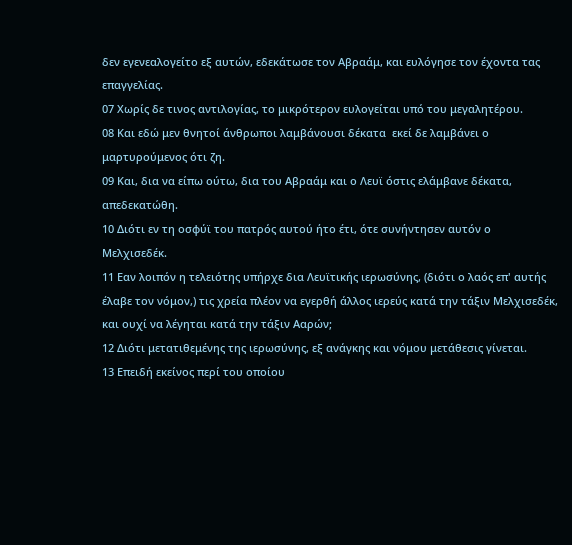δεν εγενεαλογείτο εξ αυτών, εδεκάτωσε τον Αβραάμ, και ευλόγησε τον έχοντα τας επαγγελίας.
07 Χωρίς δε τινος αντιλογίας, το μικρότερον ευλογείται υπό του μεγαλητέρου.
08 Και εδώ μεν θνητοί άνθρωποι λαμβάνουσι δέκατα  εκεί δε λαμβάνει ο μαρτυρούμενος ότι ζη.
09 Και, δια να είπω ούτω, δια του Αβραάμ και ο Λευϊ όστις ελάμβανε δέκατα, απεδεκατώθη.
10 Διότι εν τη οσφύϊ του πατρός αυτού ήτο έτι, ότε συνήντησεν αυτόν ο Μελχισεδέκ.
11 Εαν λοιπόν η τελειότης υπήρχε δια Λευϊτικής ιερωσύνης, (διότι ο λαός επ' αυτής έλαβε τον νόμον,) τις χρεία πλέον να εγερθή άλλος ιερεύς κατά την τάξιν Μελχισεδέκ, και ουχί να λέγηται κατά την τάξιν Ααρών;
12 Διότι μετατιθεμένης της ιερωσύνης, εξ ανάγκης και νόμου μετάθεσις γίνεται.
13 Επειδή εκείνος περί του οποίου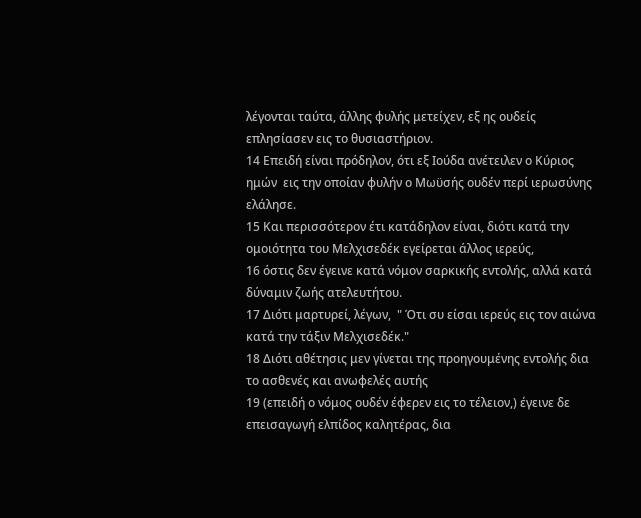λέγονται ταύτα, άλλης φυλής μετείχεν, εξ ης ουδείς επλησίασεν εις το θυσιαστήριον.
14 Επειδή είναι πρόδηλον, ότι εξ Ιούδα ανέτειλεν ο Κύριος ημών  εις την οποίαν φυλήν ο Μωϋσής ουδέν περί ιερωσύνης ελάλησε.
15 Και περισσότερον έτι κατάδηλον είναι, διότι κατά την ομοιότητα του Μελχισεδέκ εγείρεται άλλος ιερεύς,
16 όστις δεν έγεινε κατά νόμον σαρκικής εντολής, αλλά κατά δύναμιν ζωής ατελευτήτου.
17 Διότι μαρτυρεί, λέγων,  " Ότι συ είσαι ιερεύς εις τον αιώνα κατά την τάξιν Μελχισεδέκ."
18 Διότι αθέτησις μεν γίνεται της προηγουμένης εντολής δια το ασθενές και ανωφελές αυτής
19 (επειδή ο νόμος ουδέν έφερεν εις το τέλειον,) έγεινε δε επεισαγωγή ελπίδος καλητέρας, δια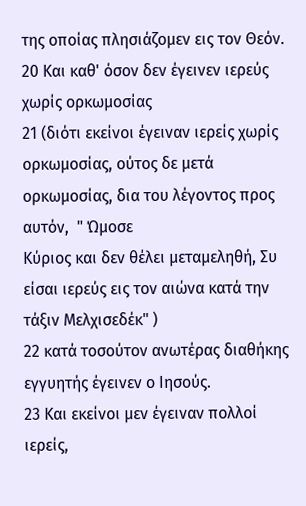της οποίας πλησιάζομεν εις τον Θεόν.
20 Και καθ' όσον δεν έγεινεν ιερεύς χωρίς ορκωμοσίας
21 (διότι εκείνοι έγειναν ιερείς χωρίς ορκωμοσίας, ούτος δε μετά ορκωμοσίας, δια του λέγοντος προς αυτόν,  " Ώμοσε
Κύριος και δεν θέλει μεταμεληθή, Συ είσαι ιερεύς εις τον αιώνα κατά την τάξιν Μελχισεδέκ" )
22 κατά τοσούτον ανωτέρας διαθήκης εγγυητής έγεινεν ο Ιησούς.
23 Και εκείνοι μεν έγειναν πολλοί ιερείς,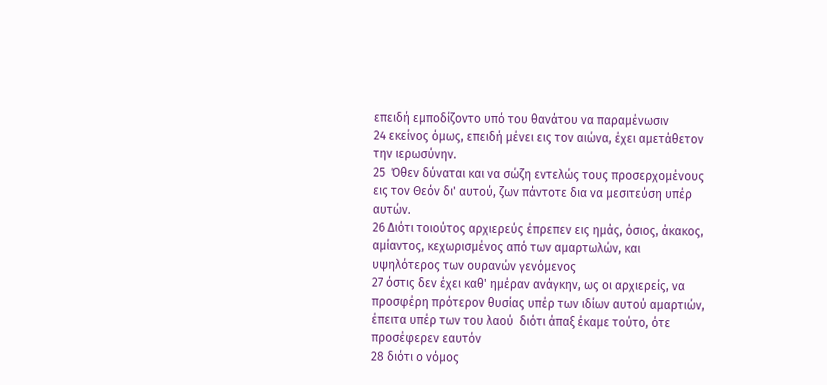επειδή εμποδίζοντο υπό του θανάτου να παραμένωσιν
24 εκείνος όμως, επειδή μένει εις τον αιώνα, έχει αμετάθετον την ιερωσύνην.
25  Όθεν δύναται και να σώζη εντελώς τους προσερχομένους εις τον Θεόν δι' αυτού, ζων πάντοτε δια να μεσιτεύση υπέρ αυτών.
26 Διότι τοιούτος αρχιερεύς έπρεπεν εις ημάς, όσιος, άκακος, αμίαντος, κεχωρισμένος από των αμαρτωλών, και υψηλότερος των ουρανών γενόμενος
27 όστις δεν έχει καθ' ημέραν ανάγκην, ως οι αρχιερείς, να προσφέρη πρότερον θυσίας υπέρ των ιδίων αυτού αμαρτιών, έπειτα υπέρ των του λαού  διότι άπαξ έκαμε τούτο, ότε προσέφερεν εαυτόν
28 διότι ο νόμος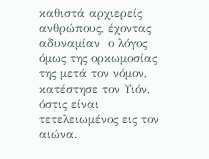καθιστά αρχιερείς ανθρώπους, έχοντας αδυναμίαν  ο λόγος όμως της ορκωμοσίας της μετά τον νόμον, κατέστησε τον Υιόν, όστις είναι τετελειωμένος εις τον αιώνα.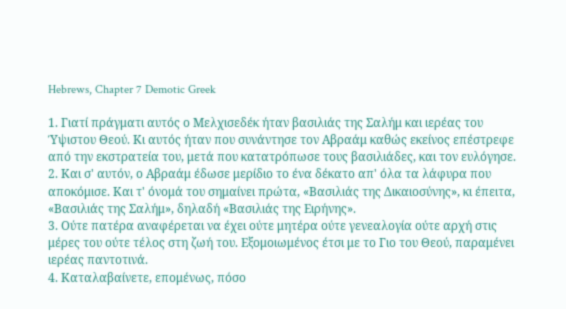Hebrews, Chapter 7 Demotic Greek

1. Γιατί πράγματι αυτός ο Μελχισεδέκ ήταν βασιλιάς της Σαλήμ και ιερέας του Ύψιστου Θεού. Κι αυτός ήταν που συνάντησε τον Αβραάμ καθώς εκείνος επέστρεφε από την εκστρατεία του, μετά που κατατρόπωσε τους βασιλιάδες, και τον ευλόγησε.
2. Και σ' αυτόν, ο Αβραάμ έδωσε μερίδιο το ένα δέκατο απ' όλα τα λάφυρα που αποκόμισε. Και τ' όνομά του σημαίνει πρώτα, «Βασιλιάς της Δικαιοσύνης», κι έπειτα, «Βασιλιάς της Σαλήμ», δηλαδή «Βασιλιάς της Ειρήνης».
3. Ούτε πατέρα αναφέρεται να έχει ούτε μητέρα ούτε γενεαλογία ούτε αρχή στις μέρες του ούτε τέλος στη ζωή του. Εξομοιωμένος έτσι με το Γιο του Θεού, παραμένει ιερέας παντοτινά.
4. Καταλαβαίνετε, επομένως, πόσο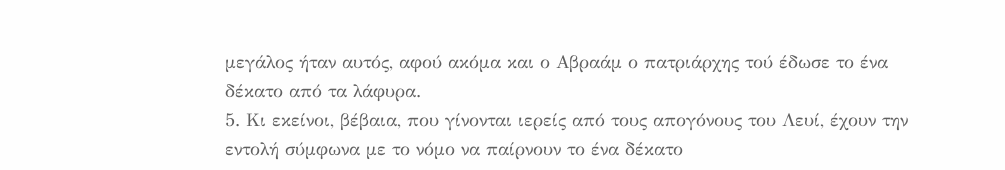μεγάλος ήταν αυτός, αφού ακόμα και ο Αβραάμ ο πατριάρχης τού έδωσε το ένα δέκατο από τα λάφυρα.
5. Κι εκείνοι, βέβαια, που γίνονται ιερείς από τους απογόνους του Λευί, έχουν την εντολή σύμφωνα με το νόμο να παίρνουν το ένα δέκατο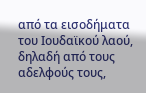από τα εισοδήματα του Ιουδαϊκού λαού, δηλαδή από τους αδελφούς τους,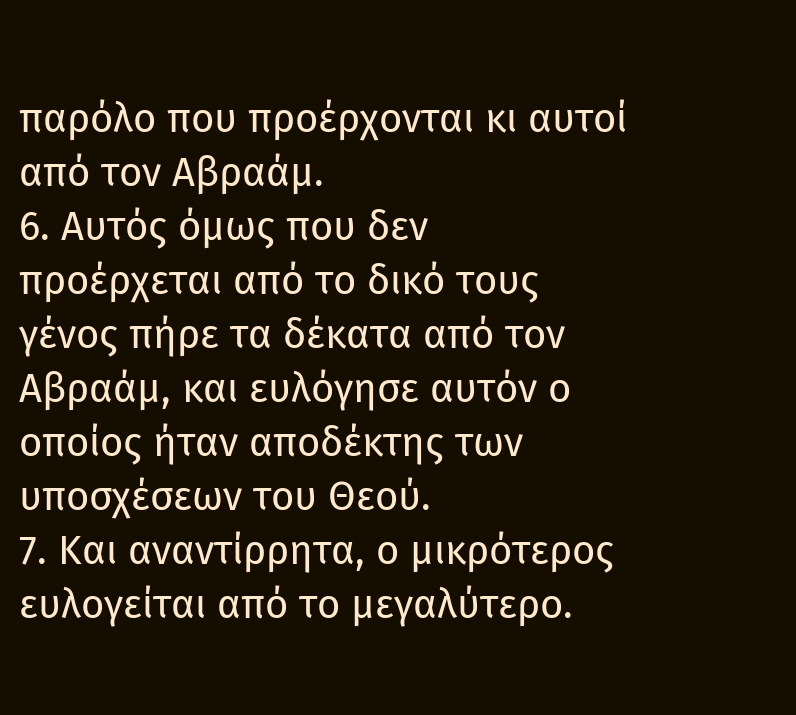παρόλο που προέρχονται κι αυτοί από τον Αβραάμ.
6. Αυτός όμως που δεν προέρχεται από το δικό τους γένος πήρε τα δέκατα από τον Αβραάμ, και ευλόγησε αυτόν ο οποίος ήταν αποδέκτης των υποσχέσεων του Θεού.
7. Και αναντίρρητα, ο μικρότερος ευλογείται από το μεγαλύτερο.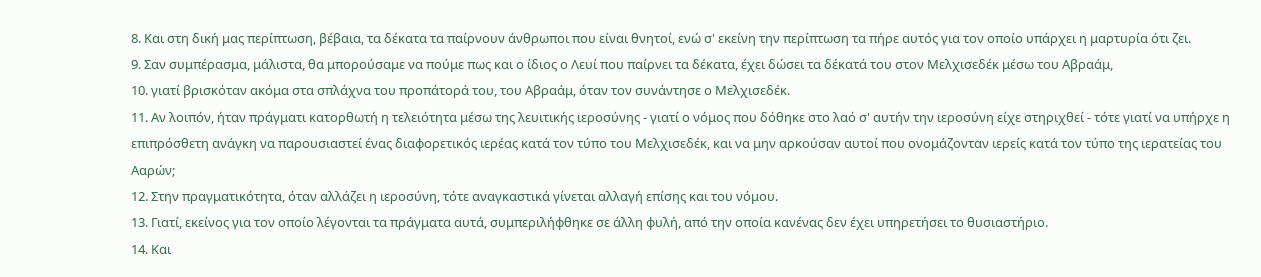8. Και στη δική μας περίπτωση, βέβαια, τα δέκατα τα παίρνουν άνθρωποι που είναι θνητοί, ενώ σ' εκείνη την περίπτωση τα πήρε αυτός για τον οποίο υπάρχει η μαρτυρία ότι ζει.
9. Σαν συμπέρασμα, μάλιστα, θα μπορούσαμε να πούμε πως και ο ίδιος ο Λευί που παίρνει τα δέκατα, έχει δώσει τα δέκατά του στον Μελχισεδέκ μέσω του Αβραάμ,
10. γιατί βρισκόταν ακόμα στα σπλάχνα του προπάτορά του, του Αβραάμ, όταν τον συνάντησε ο Μελχισεδέκ.
11. Αν λοιπόν, ήταν πράγματι κατορθωτή η τελειότητα μέσω της λευιτικής ιεροσύνης - γιατί ο νόμος που δόθηκε στο λαό σ' αυτήν την ιεροσύνη είχε στηριχθεί - τότε γιατί να υπήρχε η επιπρόσθετη ανάγκη να παρουσιαστεί ένας διαφορετικός ιερέας κατά τον τύπο του Μελχισεδέκ, και να μην αρκούσαν αυτοί που ονομάζονταν ιερείς κατά τον τύπο της ιερατείας του Ααρών;
12. Στην πραγματικότητα, όταν αλλάζει η ιεροσύνη, τότε αναγκαστικά γίνεται αλλαγή επίσης και του νόμου.
13. Γιατί, εκείνος για τον οποίο λέγονται τα πράγματα αυτά, συμπεριλήφθηκε σε άλλη φυλή, από την οποία κανένας δεν έχει υπηρετήσει το θυσιαστήριο.
14. Και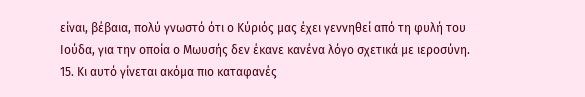είναι, βέβαια, πολύ γνωστό ότι ο Κύριός μας έχει γεννηθεί από τη φυλή του Ιούδα, για την οποία ο Μωυσής δεν έκανε κανένα λόγο σχετικά με ιεροσύνη.
15. Κι αυτό γίνεται ακόμα πιο καταφανές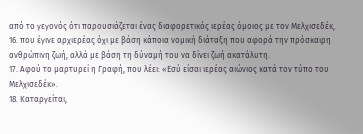από το γεγονός ότι παρουσιάζεται ένας διαφορετικός ιερέας όμοιος με τον Μελχισεδέκ,
16. που έγινε αρχιερέας όχι με βάση κάποια νομική διάταξη που αφορά την πρόσκαιρη ανθρώπινη ζωή, αλλά με βάση τη δύναμή του να δίνει ζωή ακατάλυτη.
17. Αφού το μαρτυρεί η Γραφή, που λέει: «Εσύ είσαι ιερέας αιώνιος κατά τον τύπο του Μελχισεδέκ».
18. Καταργείται,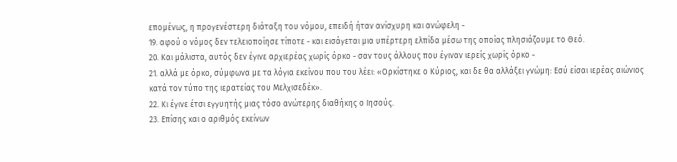επομένως, η προγενέστερη διάταξη του νόμου, επειδή ήταν ανίσχυρη και ανώφελη -
19. αφού ο νόμος δεν τελειοποίησε τίποτε - και εισάγεται μια υπέρτερη ελπίδα μέσω της οποίας πλησιάζουμε το Θεό.
20. Και μάλιστα, αυτός δεν έγινε αρχιερέας χωρίς όρκο - σαν τους άλλους που έγιναν ιερείς χωρίς όρκο -
21. αλλά με όρκο, σύμφωνα με τα λόγια εκείνου που του λέει: «Ορκίστηκε ο Κύριος, και δε θα αλλάξει γνώμη: Εσύ είσαι ιερέας αιώνιος κατά τον τύπο της ιερατείας του Μελχισεδέκ».
22. Κι έγινε έτσι εγγυητής μιας τόσο ανώτερης διαθήκης ο Ιησούς.
23. Επίσης και ο αριθμός εκείνων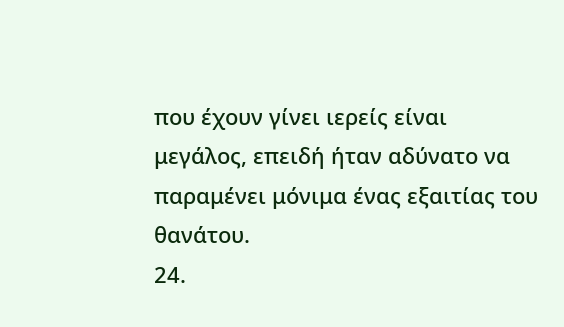που έχουν γίνει ιερείς είναι μεγάλος, επειδή ήταν αδύνατο να παραμένει μόνιμα ένας εξαιτίας του θανάτου.
24.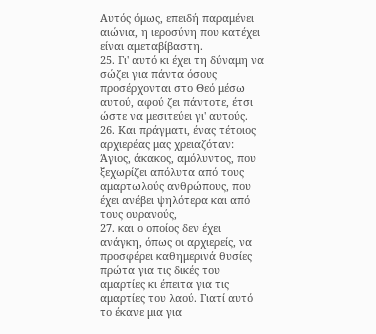Αυτός όμως, επειδή παραμένει αιώνια, η ιεροσύνη που κατέχει είναι αμεταβίβαστη.
25. Γι' αυτό κι έχει τη δύναμη να σώζει για πάντα όσους προσέρχονται στο Θεό μέσω αυτού, αφού ζει πάντοτε, έτσι ώστε να μεσιτεύει γι' αυτούς.
26. Και πράγματι, ένας τέτοιος αρχιερέας μας χρειαζόταν: Άγιος, άκακος, αμόλυντος, που ξεχωρίζει απόλυτα από τους αμαρτωλούς ανθρώπους, που έχει ανέβει ψηλότερα και από τους ουρανούς,
27. και ο οποίος δεν έχει ανάγκη, όπως οι αρχιερείς, να προσφέρει καθημερινά θυσίες πρώτα για τις δικές του αμαρτίες κι έπειτα για τις αμαρτίες του λαού. Γιατί αυτό το έκανε μια για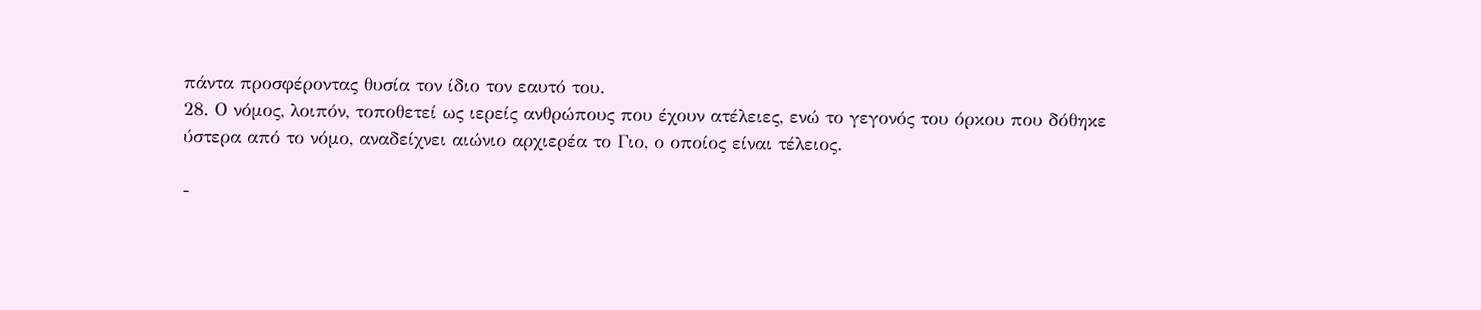πάντα προσφέροντας θυσία τον ίδιο τον εαυτό του.
28. Ο νόμος, λοιπόν, τοποθετεί ως ιερείς ανθρώπους που έχουν ατέλειες, ενώ το γεγονός του όρκου που δόθηκε ύστερα από το νόμο, αναδείχνει αιώνιο αρχιερέα το Γιο, ο οποίος είναι τέλειος.

-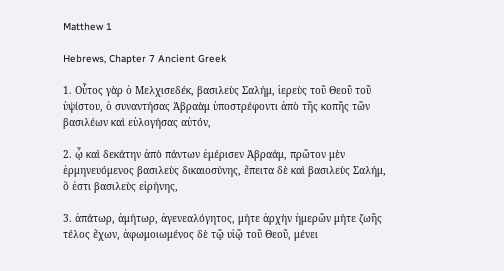Matthew 1

Hebrews, Chapter 7 Ancient Greek

1. Οὗτος γὰρ ὁ Μελχισεδέκ, βασιλεὺς Σαλήμ, ἱερεὺς τοῦ Θεοῦ τοῦ ὑψίστου, ὁ συναντήσας Ἀβραὰμ ὑποστρέφοντι ἀπὸ τῆς κοπῆς τῶν βασιλέων καὶ εὐλογήσας αὐτόν,

2. ᾧ καὶ δεκάτην ἀπὸ πάντων ἐμέρισεν Ἀβραάμ, πρῶτον μὲν ἑρμηνευόμενος βασιλεὺς δικαιοσύνης, ἔπειτα δὲ καὶ βασιλεὺς Σαλήμ, ὅ ἐστι βασιλεὺς εἰρήνης,

3. ἀπάτωρ, ἀμήτωρ, ἀγενεαλόγητος, μήτε ἀρχὴν ἡμερῶν μήτε ζωῆς τέλος ἔχων, ἀφωμοιωμένος δὲ τῷ υἱῷ τοῦ Θεοῦ, μένει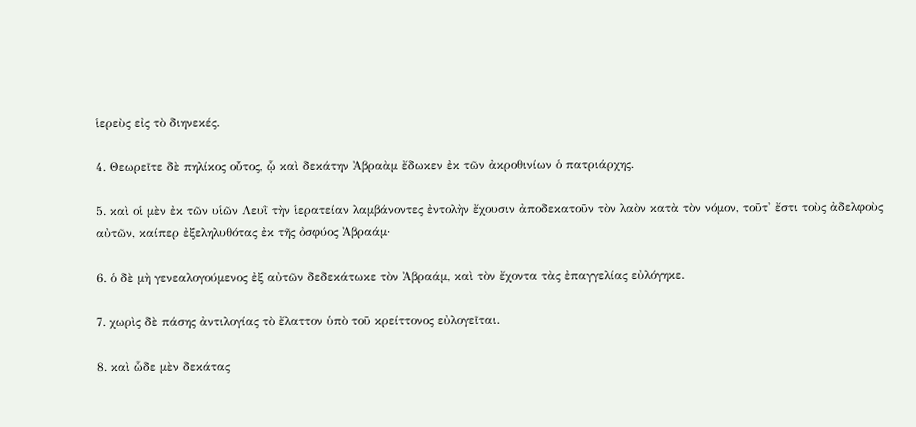ἱερεὺς εἰς τὸ διηνεκές.

4. Θεωρεῖτε δὲ πηλίκος οὗτος, ᾧ καὶ δεκάτην Ἀβραὰμ ἔδωκεν ἐκ τῶν ἀκροθινίων ὁ πατριάρχης.

5. καὶ οἱ μὲν ἐκ τῶν υἱῶν Λευῒ τὴν ἱερατείαν λαμβάνοντες ἐντολὴν ἔχουσιν ἀποδεκατοῦν τὸν λαὸν κατὰ τὸν νόμον, τοῦτ' ἔστι τοὺς ἀδελφοὺς αὐτῶν, καίπερ ἐξεληλυθότας ἐκ τῆς ὀσφύος Ἀβραάμ·

6. ὁ δὲ μὴ γενεαλογούμενος ἐξ αὐτῶν δεδεκάτωκε τὸν Ἀβραάμ, καὶ τὸν ἔχοντα τὰς ἐπαγγελίας εὐλόγηκε.

7. χωρὶς δὲ πάσης ἀντιλογίας τὸ ἔλαττον ὑπὸ τοῦ κρείττονος εὐλογεῖται.

8. καὶ ὧδε μὲν δεκάτας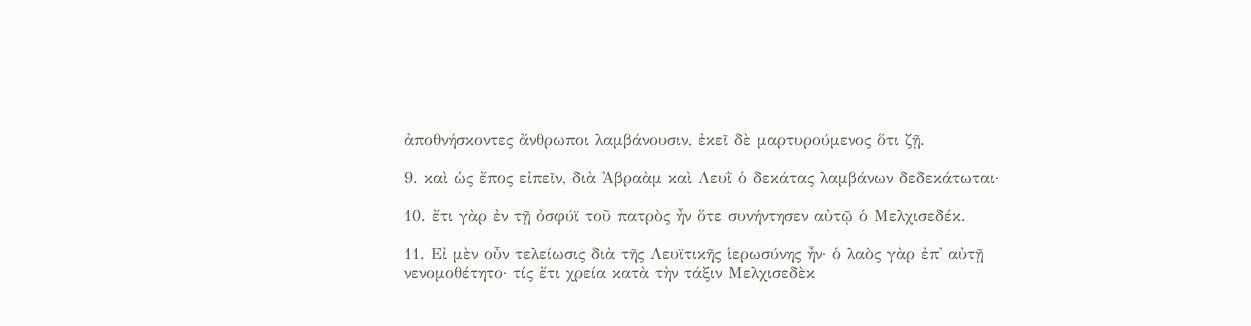ἀποθνήσκοντες ἄνθρωποι λαμβάνουσιν, ἐκεῖ δὲ μαρτυρούμενος ὅτι ζῇ.

9. καὶ ὡς ἔπος εἰπεῖν, διὰ Ἀβραὰμ καὶ Λευῒ ὁ δεκάτας λαμβάνων δεδεκάτωται·

10. ἔτι γὰρ ἐν τῇ ὀσφύϊ τοῦ πατρὸς ἦν ὅτε συνήντησεν αὐτῷ ὁ Μελχισεδέκ.

11. Εἰ μὲν οὖν τελείωσις διὰ τῆς Λευϊτικῆς ἱερωσύνης ἦν· ὁ λαὸς γὰρ ἐπ' αὐτῇ νενομοθέτητο· τίς ἔτι χρεία κατὰ τὴν τάξιν Μελχισεδὲκ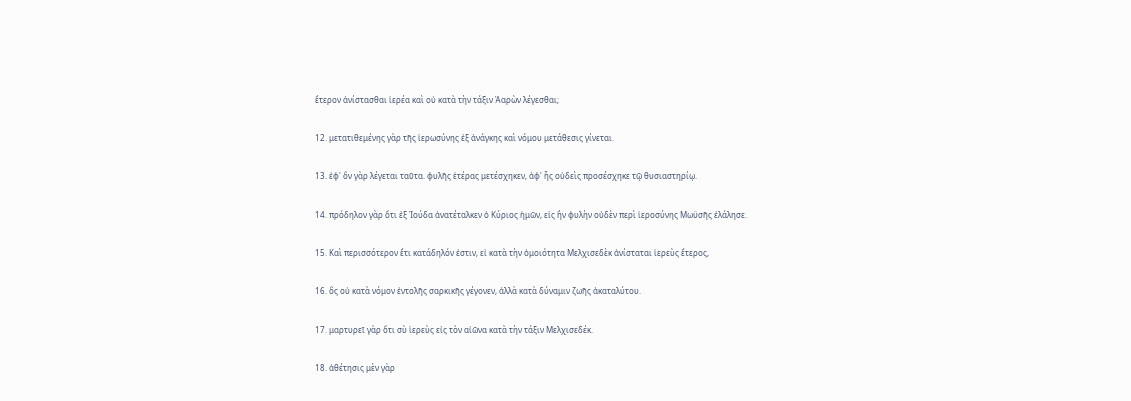ἕτερον ἀνίστασθαι ἱερέα καὶ οὐ κατὰ τὴν τάξιν Ἀαρὼν λέγεσθαι;

12. μετατιθεμένης γὰρ τῆς ἱερωσύνης ἐξ ἀνάγκης καὶ νόμου μετάθεσις γίνεται.

13. ἐφ' ὃν γὰρ λέγεται ταῦτα. φυλῆς ἑτέρας μετέσχηκεν, ἀφ' ἧς οὐδεὶς προσέσχηκε τῷ θυσιαστηρίῳ.

14. πρόδηλον γὰρ ὅτι ἐξ Ἰούδα ἀνατέταλκεν ὁ Κύριος ἡμῶν, εἰς ἣν φυλὴν οὐδὲν περὶ ἱεροσύνης Μωϋσῆς ἐλάλησε.

15. Καὶ περισσότερον ἔτι κατάδηλόν ἐστιν, εἰ κατὰ τὴν ὁμοιότητα Μελχισεδὲκ ἀνίσταται ἱερεὺς ἕτερος,

16. ὃς οὐ κατὰ νόμον ἐντολῆς σαρκικῆς γέγονεν, ἀλλὰ κατὰ δύναμιν ζωῆς ἀκαταλύτου.

17. μαρτυρεῖ γὰρ ὅτι σὺ ἱερεὺς εἰς τὸν αἰῶνα κατὰ τὴν τάξιν Μελχισεδέκ.

18. ἀθέτησις μὲν γὰρ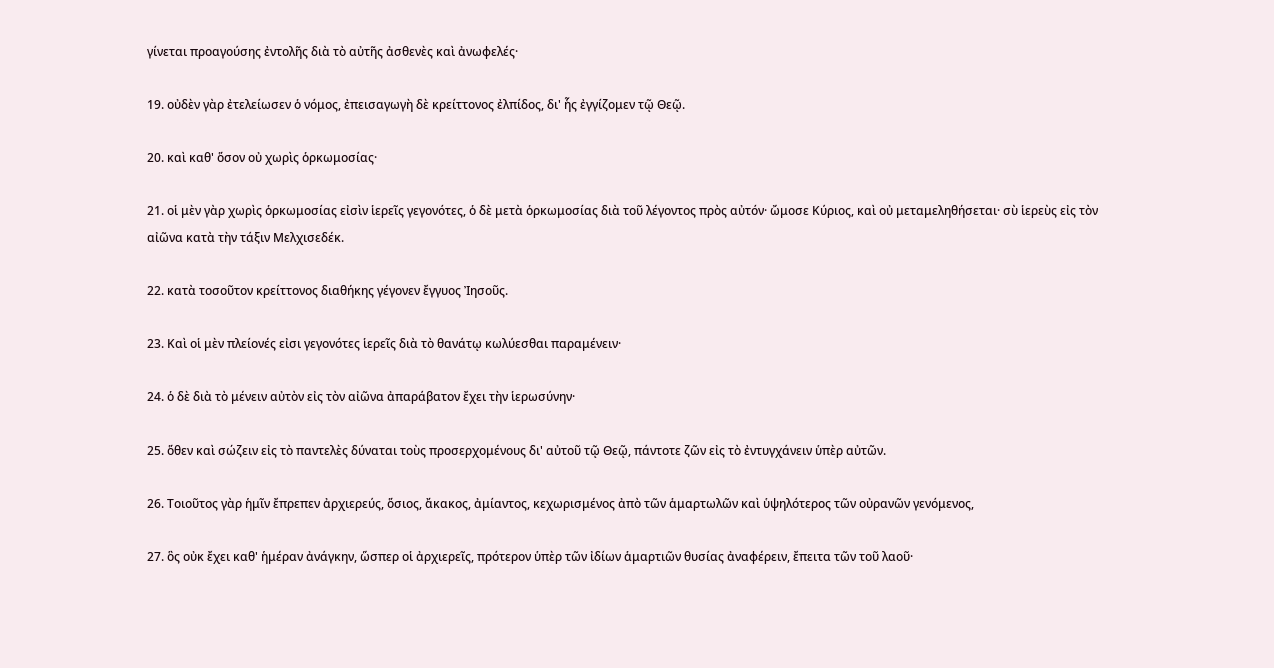γίνεται προαγούσης ἐντολῆς διὰ τὸ αὐτῆς ἀσθενὲς καὶ ἀνωφελές·

19. οὐδὲν γὰρ ἐτελείωσεν ὁ νόμος, ἐπεισαγωγὴ δὲ κρείττονος ἐλπίδος, δι' ἧς ἐγγίζομεν τῷ Θεῷ.

20. καὶ καθ' ὅσον οὐ χωρὶς ὁρκωμοσίας·

21. οἱ μὲν γὰρ χωρὶς ὁρκωμοσίας εἰσὶν ἱερεῖς γεγονότες, ὁ δὲ μετὰ ὁρκωμοσίας διὰ τοῦ λέγοντος πρὸς αὐτόν· ὤμοσε Κύριος, καὶ οὐ μεταμεληθήσεται· σὺ ἱερεὺς εἰς τὸν αἰῶνα κατὰ τὴν τάξιν Μελχισεδέκ.

22. κατὰ τοσοῦτον κρείττονος διαθήκης γέγονεν ἔγγυος Ἰησοῦς.

23. Καὶ οἱ μὲν πλείονές εἰσι γεγονότες ἱερεῖς διὰ τὸ θανάτῳ κωλύεσθαι παραμένειν·

24. ὁ δὲ διὰ τὸ μένειν αὐτὸν εἰς τὸν αἰῶνα ἀπαράβατον ἔχει τὴν ἱερωσύνην·

25. ὅθεν καὶ σώζειν εἰς τὸ παντελὲς δύναται τοὺς προσερχομένους δι' αὐτοῦ τῷ Θεῷ, πάντοτε ζῶν εἰς τὸ ἐντυγχάνειν ὑπὲρ αὐτῶν.

26. Τοιοῦτος γὰρ ἡμῖν ἔπρεπεν ἀρχιερεύς, ὅσιος, ἄκακος, ἀμίαντος, κεχωρισμένος ἀπὸ τῶν ἁμαρτωλῶν καὶ ὑψηλότερος τῶν οὐρανῶν γενόμενος,

27. ὃς οὐκ ἔχει καθ' ἡμέραν ἀνάγκην, ὥσπερ οἱ ἀρχιερεῖς, πρότερον ὑπὲρ τῶν ἰδίων ἁμαρτιῶν θυσίας ἀναφέρειν, ἔπειτα τῶν τοῦ λαοῦ·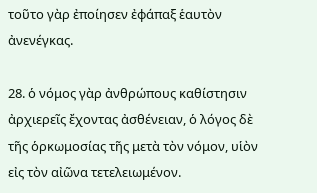τοῦτο γὰρ ἐποίησεν ἐφάπαξ ἑαυτὸν ἀνενέγκας.

28. ὁ νόμος γὰρ ἀνθρώπους καθίστησιν ἀρχιερεῖς ἔχοντας ἀσθένειαν, ὁ λόγος δὲ τῆς ὁρκωμοσίας τῆς μετὰ τὸν νόμον, υἱὸν εἰς τὸν αἰῶνα τετελειωμένον.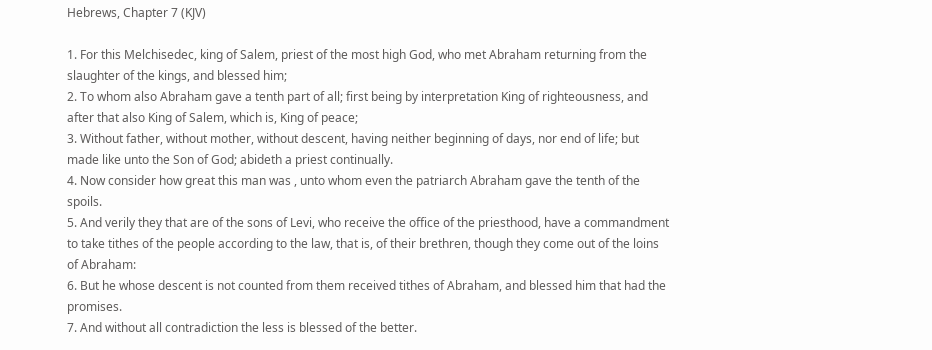Hebrews, Chapter 7 (KJV)

1. For this Melchisedec, king of Salem, priest of the most high God, who met Abraham returning from the slaughter of the kings, and blessed him;
2. To whom also Abraham gave a tenth part of all; first being by interpretation King of righteousness, and after that also King of Salem, which is, King of peace;
3. Without father, without mother, without descent, having neither beginning of days, nor end of life; but made like unto the Son of God; abideth a priest continually.
4. Now consider how great this man was , unto whom even the patriarch Abraham gave the tenth of the spoils.
5. And verily they that are of the sons of Levi, who receive the office of the priesthood, have a commandment to take tithes of the people according to the law, that is, of their brethren, though they come out of the loins of Abraham:
6. But he whose descent is not counted from them received tithes of Abraham, and blessed him that had the promises.
7. And without all contradiction the less is blessed of the better.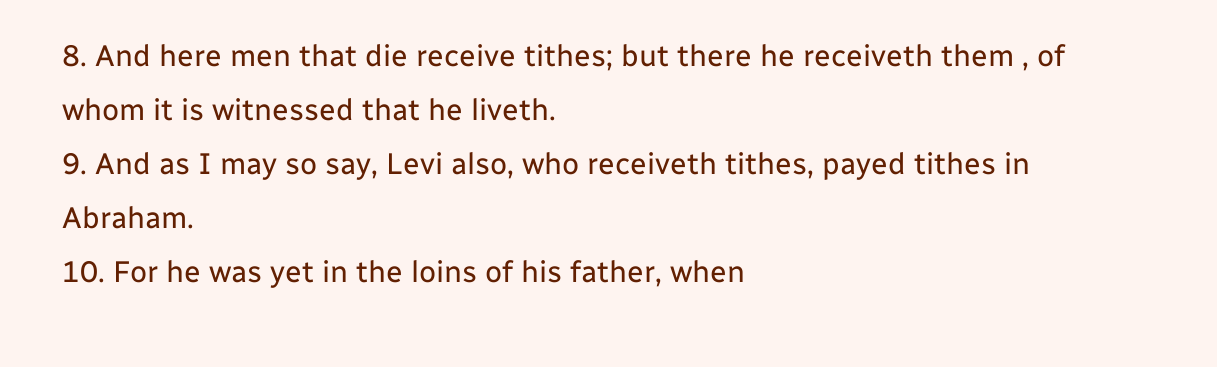8. And here men that die receive tithes; but there he receiveth them , of whom it is witnessed that he liveth.
9. And as I may so say, Levi also, who receiveth tithes, payed tithes in Abraham.
10. For he was yet in the loins of his father, when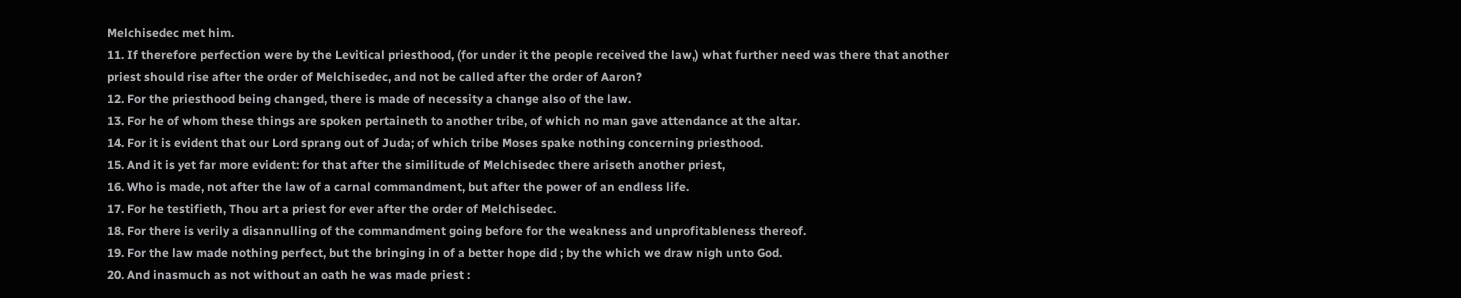Melchisedec met him.
11. If therefore perfection were by the Levitical priesthood, (for under it the people received the law,) what further need was there that another priest should rise after the order of Melchisedec, and not be called after the order of Aaron?
12. For the priesthood being changed, there is made of necessity a change also of the law.
13. For he of whom these things are spoken pertaineth to another tribe, of which no man gave attendance at the altar.
14. For it is evident that our Lord sprang out of Juda; of which tribe Moses spake nothing concerning priesthood.
15. And it is yet far more evident: for that after the similitude of Melchisedec there ariseth another priest,
16. Who is made, not after the law of a carnal commandment, but after the power of an endless life.
17. For he testifieth, Thou art a priest for ever after the order of Melchisedec.
18. For there is verily a disannulling of the commandment going before for the weakness and unprofitableness thereof.
19. For the law made nothing perfect, but the bringing in of a better hope did ; by the which we draw nigh unto God.
20. And inasmuch as not without an oath he was made priest :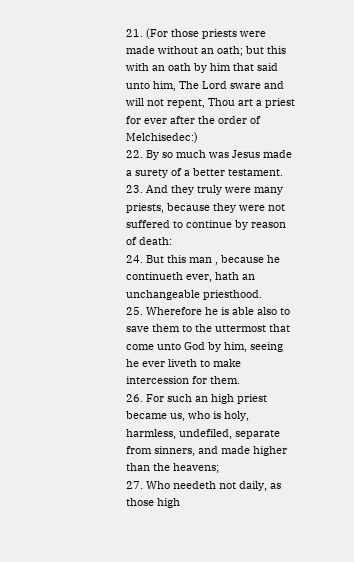21. (For those priests were made without an oath; but this with an oath by him that said unto him, The Lord sware and will not repent, Thou art a priest for ever after the order of Melchisedec:)
22. By so much was Jesus made a surety of a better testament.
23. And they truly were many priests, because they were not suffered to continue by reason of death:
24. But this man , because he continueth ever, hath an unchangeable priesthood.
25. Wherefore he is able also to save them to the uttermost that come unto God by him, seeing he ever liveth to make intercession for them.
26. For such an high priest became us, who is holy, harmless, undefiled, separate from sinners, and made higher than the heavens;
27. Who needeth not daily, as those high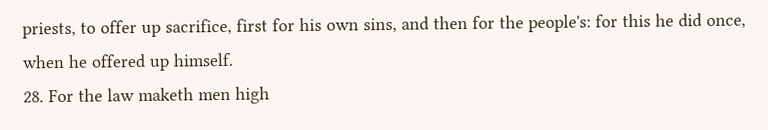priests, to offer up sacrifice, first for his own sins, and then for the people's: for this he did once, when he offered up himself.
28. For the law maketh men high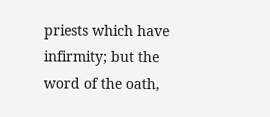priests which have infirmity; but the word of the oath,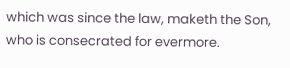which was since the law, maketh the Son, who is consecrated for evermore.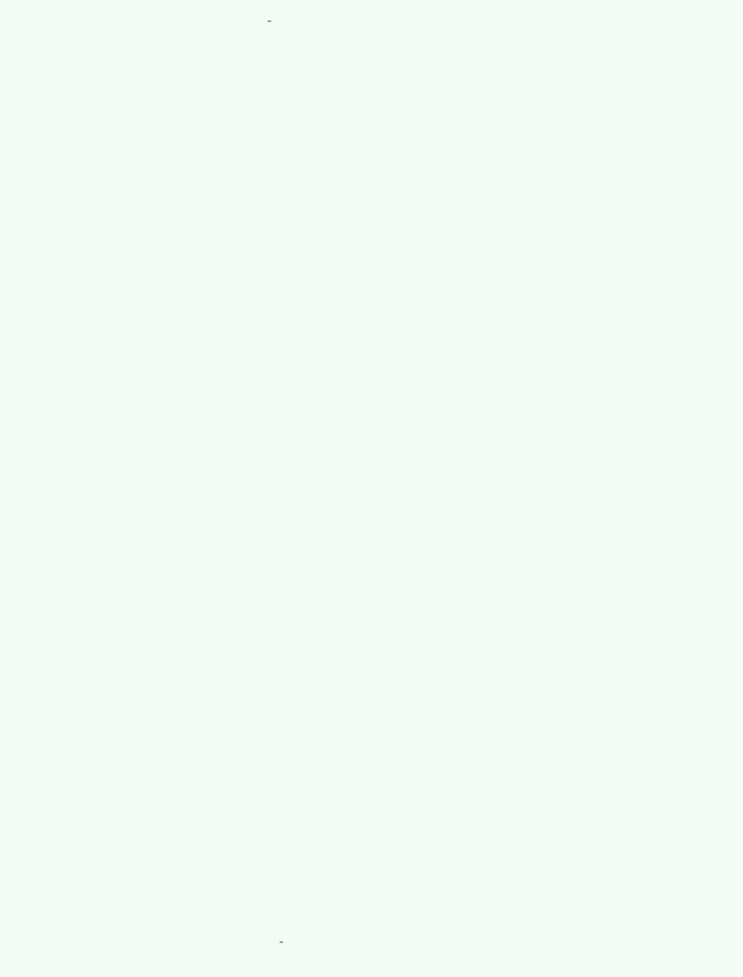-































































-